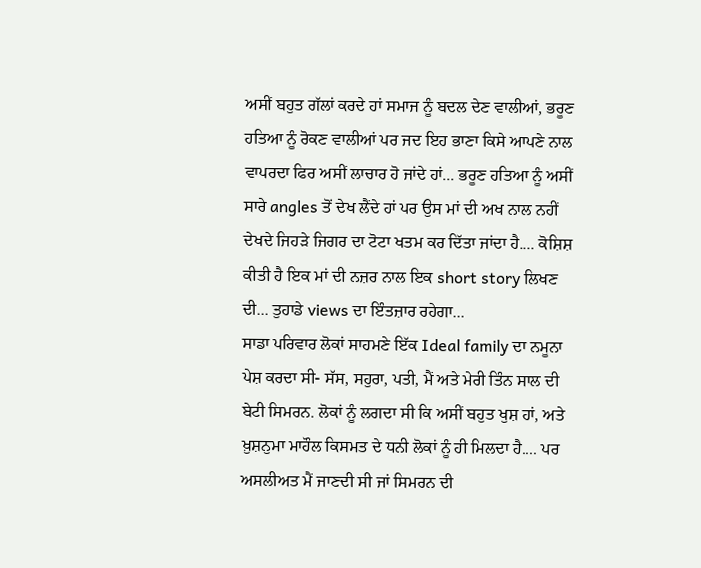ਅਸੀਂ ਬਹੁਤ ਗੱਲਾਂ ਕਰਦੇ ਹਾਂ ਸਮਾਜ ਨੂੰ ਬਦਲ ਦੇਣ ਵਾਲੀਆਂ, ਭਰੂਣ ਹਤਿਆ ਨੂੰ ਰੋਕਣ ਵਾਲੀਆਂ ਪਰ ਜਦ ਇਹ ਭਾਣਾ ਕਿਸੇ ਆਪਣੇ ਨਾਲ ਵਾਪਰਦਾ ਫਿਰ ਅਸੀਂ ਲਾਚਾਰ ਹੋ ਜਾਂਦੇ ਹਾਂ... ਭਰੂਣ ਹਤਿਆ ਨੂੰ ਅਸੀਂ ਸਾਰੇ angles ਤੋਂ ਦੇਖ ਲੈਂਦੇ ਹਾਂ ਪਰ ਉਸ ਮਾਂ ਦੀ ਅਖ ਨਾਲ ਨਹੀਂ ਦੇਖਦੇ ਜਿਹੜੇ ਜਿਗਰ ਦਾ ਟੋਟਾ ਖਤਮ ਕਰ ਦਿੱਤਾ ਜਾਂਦਾ ਹੈ.... ਕੋਸ਼ਿਸ਼ ਕੀਤੀ ਹੈ ਇਕ ਮਾਂ ਦੀ ਨਜ਼ਰ ਨਾਲ ਇਕ short story ਲਿਖਣ ਦੀ... ਤੁਹਾਡੇ views ਦਾ ਇੰਤਜ਼ਾਰ ਰਹੇਗਾ...
ਸਾਡਾ ਪਰਿਵਾਰ ਲੋਕਾਂ ਸਾਹਮਣੇ ਇੱਕ Ideal family ਦਾ ਨਮੂਨਾ ਪੇਸ਼ ਕਰਦਾ ਸੀ- ਸੱਸ, ਸਹੁਰਾ, ਪਤੀ, ਮੈਂ ਅਤੇ ਮੇਰੀ ਤਿੰਨ ਸਾਲ ਦੀ ਬੇਟੀ ਸਿਮਰਨ. ਲੋਕਾਂ ਨੂੰ ਲਗਦਾ ਸੀ ਕਿ ਅਸੀਂ ਬਹੁਤ ਖੁਸ਼ ਹਾਂ, ਅਤੇ ਖ਼ੁਸ਼ਨੁਮਾ ਮਾਹੌਲ ਕਿਸਮਤ ਦੇ ਧਨੀ ਲੋਕਾਂ ਨੂੰ ਹੀ ਮਿਲਦਾ ਹੈ.... ਪਰ ਅਸਲੀਅਤ ਮੈਂ ਜਾਣਦੀ ਸੀ ਜਾਂ ਸਿਮਰਨ ਦੀ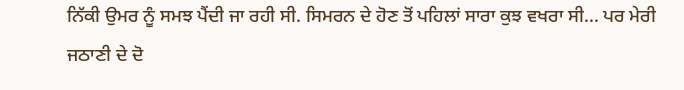ਨਿੱਕੀ ਉਮਰ ਨੂੰ ਸਮਝ ਪੈਂਦੀ ਜਾ ਰਹੀ ਸੀ. ਸਿਮਰਨ ਦੇ ਹੋਣ ਤੋਂ ਪਹਿਲਾਂ ਸਾਰਾ ਕੁਝ ਵਖਰਾ ਸੀ... ਪਰ ਮੇਰੀ ਜਠਾਣੀ ਦੇ ਦੋ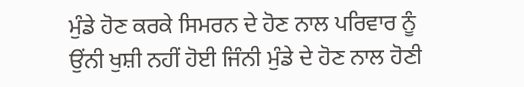ਮੁੰਡੇ ਹੋਣ ਕਰਕੇ ਸਿਮਰਨ ਦੇ ਹੋਣ ਨਾਲ ਪਰਿਵਾਰ ਨੂੰ ਉਂਨੀ ਖੁਸ਼ੀ ਨਹੀਂ ਹੋਈ ਜਿੰਨੀ ਮੁੰਡੇ ਦੇ ਹੋਣ ਨਾਲ ਹੋਣੀ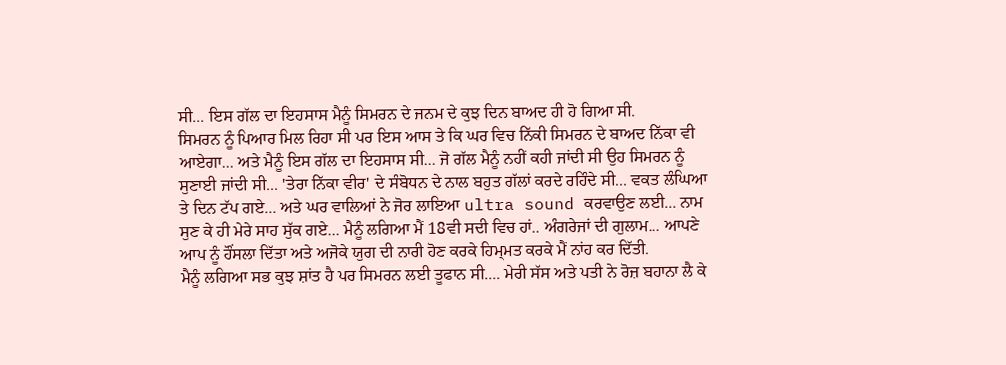ਸੀ... ਇਸ ਗੱਲ ਦਾ ਇਹਸਾਸ ਮੈਨੂੰ ਸਿਮਰਨ ਦੇ ਜਨਮ ਦੇ ਕੁਝ ਦਿਨ ਬਾਅਦ ਹੀ ਹੋ ਗਿਆ ਸੀ.
ਸਿਮਰਨ ਨੂੰ ਪਿਆਰ ਮਿਲ ਰਿਹਾ ਸੀ ਪਰ ਇਸ ਆਸ ਤੇ ਕਿ ਘਰ ਵਿਚ ਨਿੱਕੀ ਸਿਮਰਨ ਦੇ ਬਾਅਦ ਨਿੱਕਾ ਵੀ ਆਏਗਾ... ਅਤੇ ਮੈਨੂੰ ਇਸ ਗੱਲ ਦਾ ਇਹਸਾਸ ਸੀ... ਜੋ ਗੱਲ ਮੈਨੂੰ ਨਹੀਂ ਕਹੀ ਜਾਂਦੀ ਸੀ ਉਹ ਸਿਮਰਨ ਨੂੰ ਸੁਣਾਈ ਜਾਂਦੀ ਸੀ... 'ਤੇਰਾ ਨਿੱਕਾ ਵੀਰ' ਦੇ ਸੰਬੋਧਨ ਦੇ ਨਾਲ ਬਹੁਤ ਗੱਲਾਂ ਕਰਦੇ ਰਹਿੰਦੇ ਸੀ... ਵਕਤ ਲੰਘਿਆ ਤੇ ਦਿਨ ਟੱਪ ਗਏ... ਅਤੇ ਘਰ ਵਾਲਿਆਂ ਨੇ ਜੋਰ ਲਾਇਆ ultra sound ਕਰਵਾਉਣ ਲਈ... ਨਾਮ ਸੁਣ ਕੇ ਹੀ ਮੇਰੇ ਸਾਹ ਸੁੱਕ ਗਏ... ਮੈਨੂੰ ਲਗਿਆ ਮੈਂ 18ਵੀ ਸਦੀ ਵਿਚ ਹਾਂ.. ਅੰਗਰੇਜਾਂ ਦੀ ਗੁਲਾਮ... ਆਪਣੇ ਆਪ ਨੂੰ ਹੌਂਸਲਾ ਦਿੱਤਾ ਅਤੇ ਅਜੋਕੇ ਯੁਗ ਦੀ ਨਾਰੀ ਹੋਣ ਕਰਕੇ ਹਿਮ੍ਮਤ ਕਰਕੇ ਮੈਂ ਨਾਂਹ ਕਰ ਦਿੱਤੀ.
ਮੈਨੂੰ ਲਗਿਆ ਸਭ ਕੁਝ ਸ਼ਾਂਤ ਹੈ ਪਰ ਸਿਮਰਨ ਲਈ ਤੂਫਾਨ ਸੀ.... ਮੇਰੀ ਸੱਸ ਅਤੇ ਪਤੀ ਨੇ ਰੋਜ਼ ਬਹਾਨਾ ਲੈ ਕੇ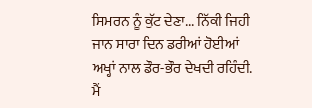ਸਿਮਰਨ ਨੂੰ ਕੁੱਟ ਦੇਣਾ... ਨਿੱਕੀ ਜਿਹੀ ਜਾਨ ਸਾਰਾ ਦਿਨ ਡਰੀਆਂ ਹੋਈਆਂ ਅਖ੍ਹਾਂ ਨਾਲ ਡੌਰ-ਭੌਰ ਦੇਖਦੀ ਰਹਿੰਦੀ. ਮੈਂ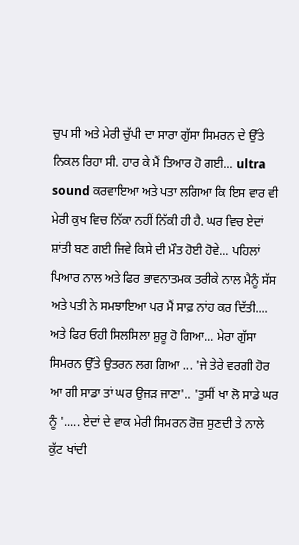ਚੁਪ ਸੀ ਅਤੇ ਮੇਰੀ ਚੁੱਪੀ ਦਾ ਸਾਰਾ ਗੁੱਸਾ ਸਿਮਰਨ ਦੇ ਉੱਤੇ ਨਿਕਲ ਰਿਹਾ ਸੀ. ਹਾਰ ਕੇ ਮੈਂ ਤਿਆਰ ਹੋ ਗਈ... ultra sound ਕਰਵਾਇਆ ਅਤੇ ਪਤਾ ਲਗਿਆ ਕਿ ਇਸ ਵਾਰ ਵੀ ਮੇਰੀ ਕੁਖ ਵਿਚ ਨਿੱਕਾ ਨਹੀਂ ਨਿੱਕੀ ਹੀ ਹੈ. ਘਰ ਵਿਚ ਏਦਾਂ ਸ਼ਾਂਤੀ ਬਣ ਗਈ ਜਿਵੇ ਕਿਸੇ ਦੀ ਮੌਤ ਹੋਈ ਹੋਵੇ... ਪਹਿਲਾਂ ਪਿਆਰ ਨਾਲ ਅਤੇ ਫਿਰ ਭਾਵਨਾਤਮਕ ਤਰੀਕੇ ਨਾਲ ਮੈਨੂੰ ਸੱਸ ਅਤੇ ਪਤੀ ਨੇ ਸਮਝਾਇਆ ਪਰ ਮੈਂ ਸਾਫ਼ ਨਾਂਹ ਕਰ ਦਿੱਤੀ.... ਅਤੇ ਫਿਰ ਓਹੀ ਸਿਲਸਿਲਾ ਸ਼ੁਰੂ ਹੋ ਗਿਆ... ਮੇਰਾ ਗੁੱਸਾ ਸਿਮਰਨ ਉੱਤੇ ਉਤਰਨ ਲਗ ਗਿਆ ... 'ਜੇ ਤੇਰੇ ਵਰਗੀ ਹੋਰ ਆ ਗੀ ਸਾਡਾ ਤਾਂ ਘਰ ਉਜੜ ਜਾਣਾ'.. 'ਤੁਸੀਂ ਖਾ ਲੋ ਸਾਡੇ ਘਰ ਨੂੰ '..... ਏਦਾਂ ਦੇ ਵਾਕ ਮੇਰੀ ਸਿਮਰਨ ਰੋਜ਼ ਸੁਣਦੀ ਤੇ ਨਾਲੇ ਕੁੱਟ ਖਾਂਦੀ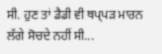ਸੀ. ਹੁਣ ਤਾਂ ਡੈਡੀ ਵੀ ਥਪ੍ਪੜ ਮਾਰਨ ਲੱਗੇ ਸੋਚਦੇ ਨਹੀਂ ਸੀ...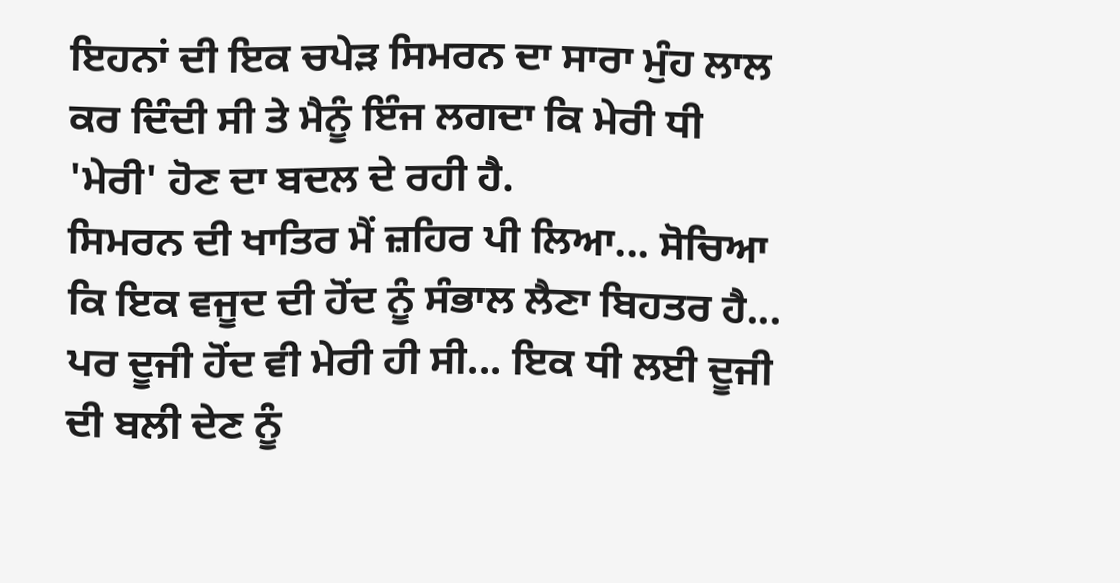ਇਹਨਾਂ ਦੀ ਇਕ ਚਪੇੜ ਸਿਮਰਨ ਦਾ ਸਾਰਾ ਮੁੰਹ ਲਾਲ ਕਰ ਦਿੰਦੀ ਸੀ ਤੇ ਮੈਨੂੰ ਇੰਜ ਲਗਦਾ ਕਿ ਮੇਰੀ ਧੀ 'ਮੇਰੀ' ਹੋਣ ਦਾ ਬਦਲ ਦੇ ਰਹੀ ਹੈ.
ਸਿਮਰਨ ਦੀ ਖਾਤਿਰ ਮੈਂ ਜ਼ਹਿਰ ਪੀ ਲਿਆ... ਸੋਚਿਆ ਕਿ ਇਕ ਵਜੂਦ ਦੀ ਹੋਂਦ ਨੂੰ ਸੰਭਾਲ ਲੈਣਾ ਬਿਹਤਰ ਹੈ... ਪਰ ਦੂਜੀ ਹੋਂਦ ਵੀ ਮੇਰੀ ਹੀ ਸੀ... ਇਕ ਧੀ ਲਈ ਦੂਜੀ ਦੀ ਬਲੀ ਦੇਣ ਨੂੰ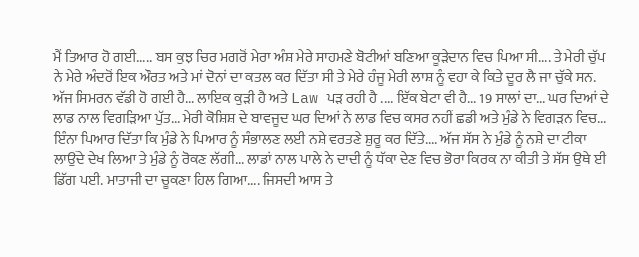ਮੈਂ ਤਿਆਰ ਹੋ ਗਈ..... ਬਸ ਕੁਝ ਚਿਰ ਮਗਰੋਂ ਮੇਰਾ ਅੰਸ਼ ਮੇਰੇ ਸਾਹਮਣੇ ਬੋਟੀਆਂ ਬਣਿਆ ਕੂੜੇਦਾਨ ਵਿਚ ਪਿਆ ਸੀ.... ਤੇ ਮੇਰੀ ਚੁੱਪ ਨੇ ਮੇਰੇ ਅੰਦਰੋਂ ਇਕ ਔਰਤ ਅਤੇ ਮਾਂ ਦੋਨਾਂ ਦਾ ਕਤਲ ਕਰ ਦਿੱਤਾ ਸੀ ਤੇ ਮੇਰੇ ਹੰਜੂ ਮੇਰੀ ਲਾਸ਼ ਨੂੰ ਵਹਾ ਕੇ ਕਿਤੇ ਦੂਰ ਲੈ ਜਾ ਚੁੱਕੇ ਸਨ.
ਅੱਜ ਸਿਮਰਨ ਵੱਡੀ ਹੋ ਗਈ ਹੈ... ਲਾਇਕ ਕੁੜੀ ਹੈ ਅਤੇ Law ਪੜ ਰਹੀ ਹੈ .... ਇੱਕ ਬੇਟਾ ਵੀ ਹੈ... 19 ਸਾਲਾਂ ਦਾ... ਘਰ ਦਿਆਂ ਦੇ ਲਾਡ ਨਾਲ ਵਿਗੜਿਆ ਪੁੱਤ... ਮੇਰੀ ਕੋਸ਼ਿਸ਼ ਦੇ ਬਾਵਜੂਦ ਘਰ ਦਿਆਂ ਨੇ ਲਾਡ ਵਿਚ ਕਸਰ ਨਹੀਂ ਛਡੀ ਅਤੇ ਮੁੰਡੇ ਨੇ ਵਿਗੜਨ ਵਿਚ... ਇੰਨਾ ਪਿਆਰ ਦਿੱਤਾ ਕਿ ਮੁੰਡੇ ਨੇ ਪਿਆਰ ਨੂੰ ਸੰਭਾਲਣ ਲਈ ਨਸ਼ੇ ਵਰਤਣੇ ਸ਼ੁਰੂ ਕਰ ਦਿੱਤੇ.... ਅੱਜ ਸੱਸ ਨੇ ਮੁੰਡੇ ਨੂੰ ਨਸ਼ੇ ਦਾ ਟੀਕਾ ਲਾਉਂਦੇ ਦੇਖ ਲਿਆ ਤੇ ਮੁੰਡੇ ਨੂੰ ਰੋਕਣ ਲੱਗੀ... ਲਾਡਾਂ ਨਾਲ ਪਾਲੇ ਨੇ ਦਾਦੀ ਨੂੰ ਧੱਕਾ ਦੇਣ ਵਿਚ ਭੋਰਾ ਕਿਰਕ ਨਾ ਕੀਤੀ ਤੇ ਸੱਸ ਉਥੇ ਈ ਡਿੱਗ ਪਈ. ਮਾਤਾਜੀ ਦਾ ਚੂਕਣਾ ਹਿਲ ਗਿਆ.... ਜਿਸਦੀ ਆਸ ਤੇ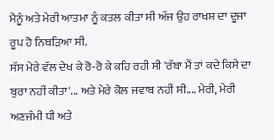ਮੈਨੂੰ ਅਤੇ ਮੇਰੀ ਆਤਮਾ ਨੂੰ ਕਤਲ ਕੀਤਾ ਸੀ ਅੱਜ ਉਹ ਰਾਖਸ਼ ਦਾ ਦੂਜਾ ਰੂਪ ਹੋ ਨਿਬੜਿਆ ਸੀ.
ਸੱਸ ਮੇਰੇ ਵੱਲ ਦੇਖ ਕੇ ਰੋ-ਰੋ ਕੇ ਕਹਿ ਰਹੀ ਸੀ 'ਰੱਬਾ ਮੈਂ ਤਾਂ ਕਦੇ ਕਿਸੇ ਦਾ ਬੁਰਾ ਨਹੀਂ ਕੀਤਾ'... ਅਤੇ ਮੇਰੇ ਕੋਲ ਜਵਾਬ ਨਹੀਂ ਸੀ.... ਮੇਰੀ, ਮੇਰੀ ਅਣਜੰਮੀ ਧੀ ਅਤੇ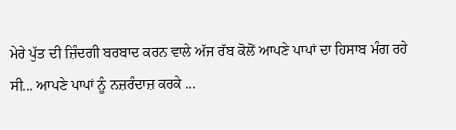ਮੇਰੇ ਪੁੱਤ ਦੀ ਜ਼ਿੰਦਗੀ ਬਰਬਾਦ ਕਰਨ ਵਾਲੇ ਅੱਜ ਰੱਬ ਕੋਲੋਂ ਆਪਣੇ ਪਾਪਾਂ ਦਾ ਹਿਸਾਬ ਮੰਗ ਰਹੇ ਸੀ... ਆਪਣੇ ਪਾਪਾਂ ਨੂੰ ਨਜ਼ਰੰਦਾਜ਼ ਕਰਕੇ ...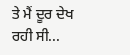ਤੇ ਮੈਂ ਦੂਰ ਦੇਖ ਰਹੀ ਸੀ...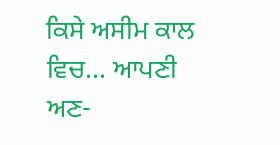ਕਿਸੇ ਅਸੀਮ ਕਾਲ ਵਿਚ... ਆਪਣੀ ਅਣ-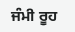ਜੰਮੀ ਰੂਹ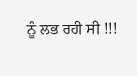ਨੂੰ ਲਭ ਰਹੀ ਸੀ !!!